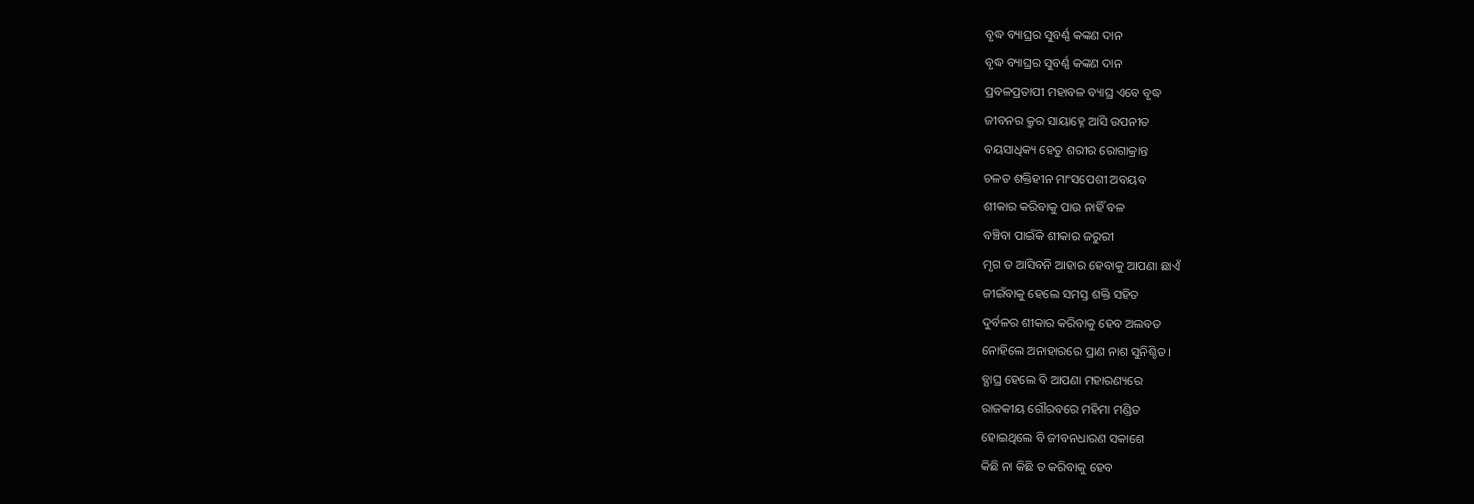ବୃଦ୍ଧ ବ୍ୟାଘ୍ରର ସୁବର୍ଣ୍ଣ କଙ୍କଣ ଦାନ
ବୃଦ୍ଧ ବ୍ୟାଘ୍ରର ସୁବର୍ଣ୍ଣ କଙ୍କଣ ଦାନ
ପ୍ରବଳପ୍ରତାପୀ ମହାବଳ ବ୍ୟାଘ୍ର ଏବେ ବୃଦ୍ଧ
ଜୀବନର କ୍ରୁର ସାୟାହ୍ନେ ଆସି ଉପନୀତ
ବୟସାଧିକ୍ୟ ହେତୁ ଶରୀର ରୋଗାକ୍ରାନ୍ତ
ଚଳତ ଶକ୍ତିହୀନ ମାଂସପେଶୀ ଅବୟବ
ଶୀକାର କରିବାକୁ ପାଉ ନାହିଁ ବଳ
ବଞ୍ଚିବା ପାଇଁକି ଶୀକାର ଜରୁରୀ
ମୃଗ ତ ଆସିବନି ଆହାର ହେବାକୁ ଆପଣା ଛାଏଁ
ଜୀଇଁବାକୁ ହେଲେ ସମସ୍ତ ଶକ୍ତି ସହିତ
ଦୁର୍ବଳର ଶୀକାର କରିବାକୁ ହେବ ଅଲବତ
ନୋହିଲେ ଅନାହାରରେ ପ୍ରାଣ ନାଶ ସୁନିଶ୍ଚିତ।
ବ୍ଯାଘ୍ର ହେଲେ ବି ଆପଣା ମହାରଣ୍ୟରେ
ରାଜକୀୟ ଗୌରବରେ ମହିମା ମଣ୍ଡିତ
ହୋଇଥିଲେ ବି ଜୀବନଧାରଣ ସକାଶେ
କିଛି ନା କିଛି ତ କରିବାକୁ ହେବ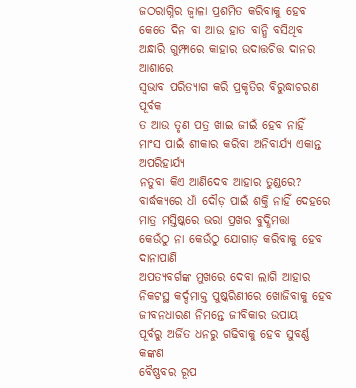ଜଠରାଗ୍ନିର ଜ୍ୱାଳା ପ୍ରଶମିତ କରିବାକୁ ହେବ
କେତେ ଦିନ ବା ଆଉ ହାତ ବାନ୍ଧି ବସିଥିବ
ଅନ୍ଧାରି ଗୁମ୍ଫାରେ କାହାର ଉଦାତ୍ତଚିତ୍ତ ଦାନର ଆଶାରେ
ସ୍ଵଭାବ ପରିତ୍ୟାଗ କରି ପ୍ରକୃତିର ବିରୁଦ୍ଧାଚରଣ ପୂର୍ବକ
ତ ଆଉ ତୃଣ ପତ୍ର ଖାଇ ଜୀଇଁ ହେବ ନାହିଁ
ମାଂସ ପାଇଁ ଶୀକାର କରିବା ଅନିବାର୍ଯ୍ୟ ଏକାନ୍ତ ଅପରିହାର୍ଯ୍ୟ
ନତୁବା କିଏ ଆଣିଦେବ ଆହାର ତୁଣ୍ଡରେ?
ବାର୍ଦ୍ଧକ୍ୟରେ ଧାଁ ଦୌଡ଼ ପାଇଁ ଶକ୍ତି ନାହିଁ ଦେହରେ
ମାତ୍ର ମସ୍ତିଷ୍କରେ ଭରା ପ୍ରଖର ବୁଦ୍ଧିମତ୍ତା
କେଉଁଠୁ ନା କେଉଁଠୁ ଯୋଗାଡ଼ କରିବାକୁ ହେବ ଦାନାପାଣି
ଅପତ୍ଯବର୍ଗଙ୍କ ମୁଖରେ ଦେବା ଲାଗି ଆହାର
ନିକଟସ୍ଥ କର୍ଦ୍ଦମାକ୍ତ ପୁଷ୍କରିଣୀରେ ଖୋଜିବାକୁ ହେବ
ଜୀବନଧାରଣ ନିମନ୍ତେ ଜୀବିକାର ଉପାୟ
ପୂର୍ବରୁ ଅର୍ଜିତ ଧନରୁ ଗଢିବାକୁ ହେବ ସୁବର୍ଣ୍ଣ କଙ୍କଣ
ବୈଷ୍ଣବର ରୂପ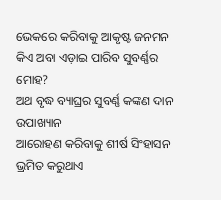ଭେକରେ କରିବାକୁ ଆକୃଷ୍ଟ ଜନମନ
କିଏ ଅବା ଏଡ଼ାଇ ପାରିବ ସୁବର୍ଣ୍ଣର ମୋହ?
ଅଥ ବୃଦ୍ଧ ବ୍ୟାଘ୍ରର ସୁବର୍ଣ୍ଣ କଙ୍କଣ ଦାନ ଉପାଖ୍ୟାନ
ଆରୋହଣ କରିବାକୁ ଶୀର୍ଷ ସିଂହାସନ
ଭ୍ରମିତ କରୁଥାଏ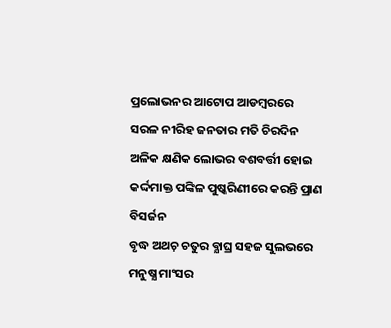ପ୍ରଲୋଭନର ଆଟୋପ ଆଡମ୍ବରରେ
ସରଳ ନୀରିହ ଜନତାର ମତି ଚିରଦିନ
ଅଳିକ କ୍ଷଣିକ ଲୋଭର ବଶବର୍ତ୍ତୀ ହୋଇ
କର୍ଦ୍ଦମାକ୍ତ ପଙ୍କିଳ ପୁଷ୍କରିଣୀରେ କରନ୍ତି ପ୍ରାଣ ବିସର୍ଜନ
ବୃଦ୍ଧ ଅଥଚ଼ ଚତୁର ବ୍ଯାଘ୍ର ସହଜ ସୁଲଭରେ
ମନୁଷ୍ଯ ମାଂସର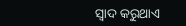ସ୍ବାଦ କରୁଥାଏ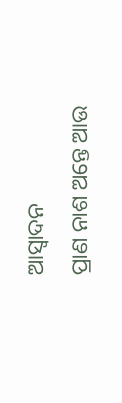ଆସ୍ବାଦନ
ପ୍ରାଣ ନାଶ ଅନ୍ତେ ଆଉ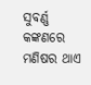ସୁବର୍ଣ୍ଣ କଙ୍କଣରେ
ମଣିଷର ଥାଏ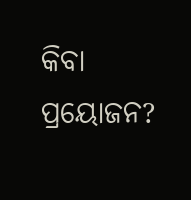କିବା ପ୍ରୟୋଜନ?